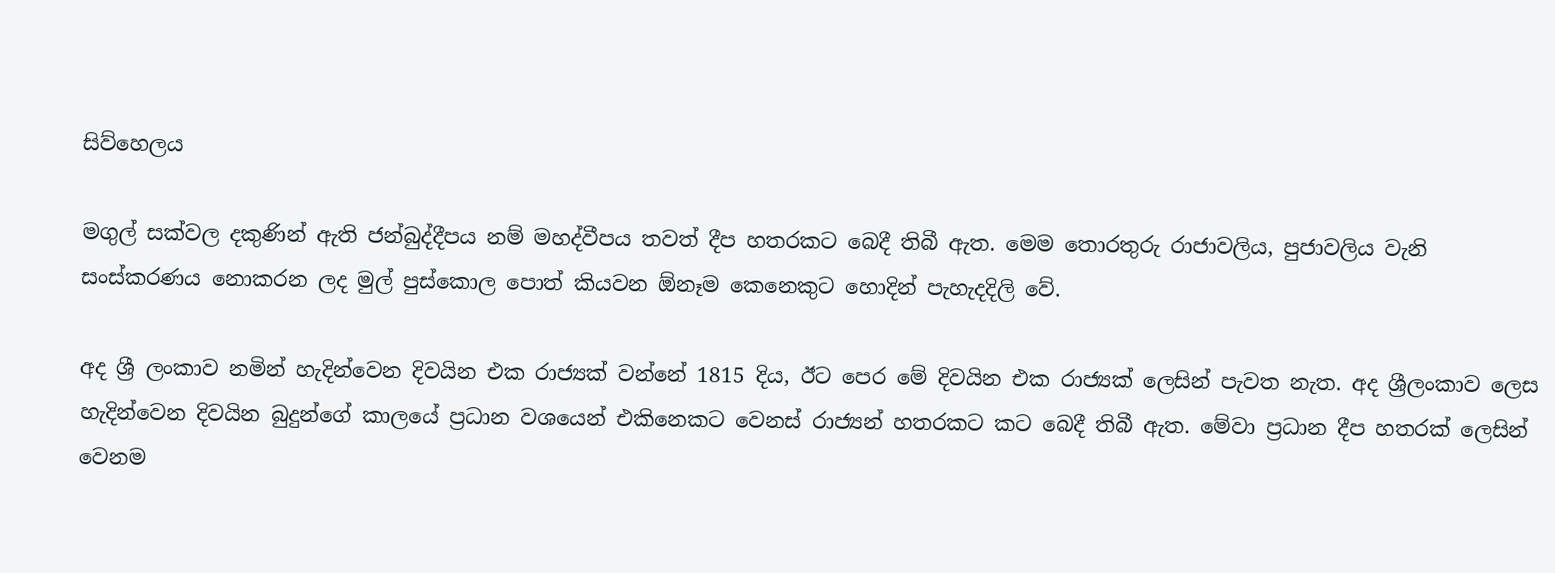සිව්හෙලය

මගුල් සක්වල දකුණින් ඇති ජන්බුද්දීපය නම් මහද්වීපය තවත් දීප හතරකට බෙදී තිබී ඇත. මෙම තොරතුරු රාජාවලිය, පුජාවලිය වැනි සංස්කරණය නොකරන ලද මුල් පුස්කොල පොත් කියවන ඕනෑම කෙනෙකුට හොදින් පැහැදදිලි වේ.

අද ශ්‍රී ලංකාව නමින් හැදින්වෙන දිවයින එක රාජ්‍යක් වන්නේ 1815 දිය, ඊට පෙර මේ දිවයින එක රාජ්‍යක් ලෙසින් පැවත නැත. අද ශ්‍රීලංකාව ලෙස හැදින්වෙන දිවයින බුදුන්ගේ කාලයේ ප්‍රධාන වශයෙන් එකිනෙකට වෙනස් රාජ්‍යන් හතරකට කට බෙදී තිබී ඇත. මේවා ප්‍රධාන දීප හතරක් ලෙසින් වෙනම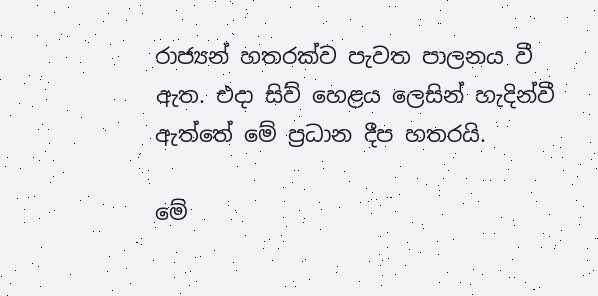රාජ්‍යන් හතරක්ව පැවත පාලනය වී ඇත. එදා සිව් හෙළය ලෙසින් හැදින්වී ඇත්තේ මේ ප්‍රධාන දීප හතරයි.

මේ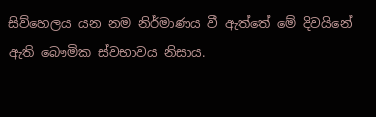සිව්හෙලය යන නම නිර්මාණය වී ඇත්තේ මේ දිවයිනේ ඇති බෞමික ස්වභාවය නිසාය.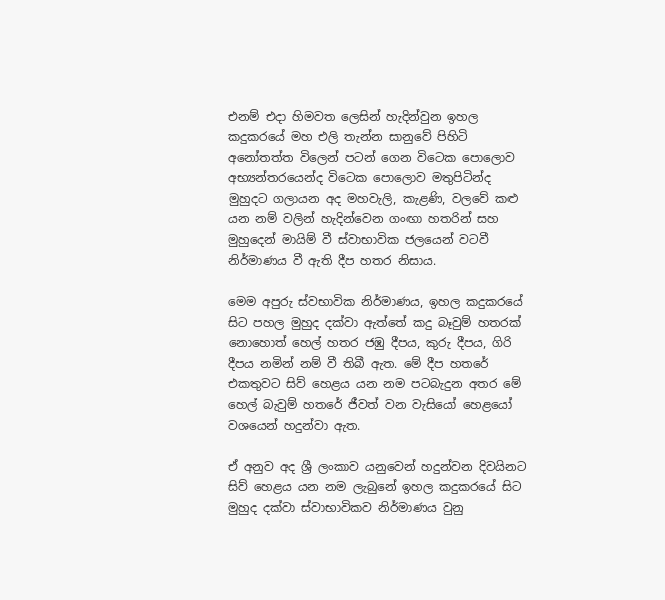එනම් එදා හිමවත ලෙසින් හැදින්වුන ඉහල කදුකරයේ මහ එලි තැන්න සානුවේ පිහිටි අනෝතත්ත විලෙන් පටන් ගෙන විටෙක පොලොව අභ්‍යන්තරයෙන්ද විටෙක පොලොව මතුපිටින්ද මුහුදට ගලායන අද මහවැලි, කැළණි, වලවේ කළු යන නම් වලින් හැදින්වෙන ගංඟා හතරින් සහ මුහුදෙන් මායිම් වී ස්වාභාවික ජලයෙන් වටවී නිර්මාණය වී ඇති දීප හතර නිසාය.

මෙම අපුරු ස්වභාවික නිර්මාණය, ඉහල කදුකරයේ සිට පහල මුහුද දක්වා ඇත්තේ කදු බෑවුම් හතරක් නොහොත් හෙල් හතර ජඹු දීපය, කුරු දීපය, ගිරි දීපය නමින් නම් වී තිබී ඇත. මේ දීප හතරේ එකතුවට සිව් හෙළය යන නම පටබැදුන අතර මේ හෙල් බැවුම් හතරේ ජීවත් වන වැසියෝ හෙළයෝ වශයෙන් හදුන්වා ඇත.

ඒ අනුව අද ශ්‍රී ලංකාව යනුවෙන් හදුන්වන දිවයිනට සිව් හෙළය යන නම ලැබුනේ ඉහල කදුකරයේ සිට මුහුද දක්වා ස්වාභාවිකව නිර්මාණය වුනු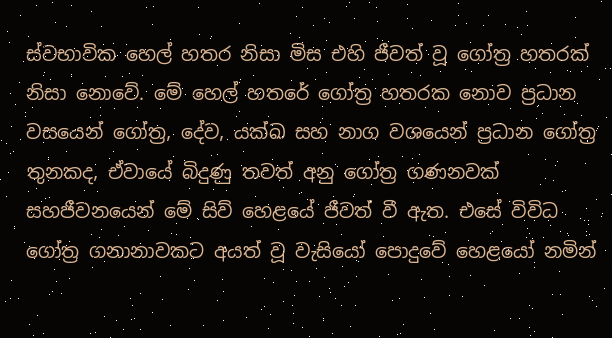ස්වභාවික හෙල් හතර නිසා මිස එහි ජීවත් වූ ගෝත්‍ර හතරක් නිසා නොවේ. මේ හෙල් හතරේ ගෝත්‍ර හතරක නොව ප්‍රධාන වසයෙන් ගෝත්‍ර, දේව, යක්ඛ සහ නාග වශයෙන් ප්‍රධාන ගෝත්‍ර තුනකද, ඒවායේ බිදුණු තවත් අනු ගෝත්‍ර ගණනවක් සහජීවනයෙන් මේ සිව් හෙළයේ ජීවත් වී ඇත. එසේ විවිධ ගෝත්‍ර ගනානාවකට අයත් වූ වැසියෝ පොදුවේ හෙළයෝ නමින්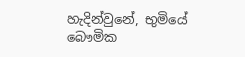හැදින්වුනේ, භුමියේ බෞමික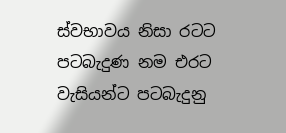ස්වභාවය නිසා රටට පටබැදුණ නම එරට වැසියන්ට පටබැදුනු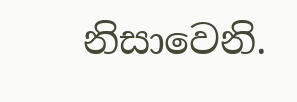නිසාවෙනි.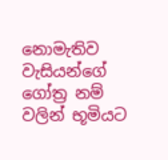නොමැතිව වැසියන්ගේ ගෝත්‍ර නම් වලින් භූමියට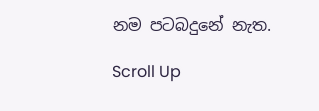නම පටබදුනේ නැත.

Scroll Up